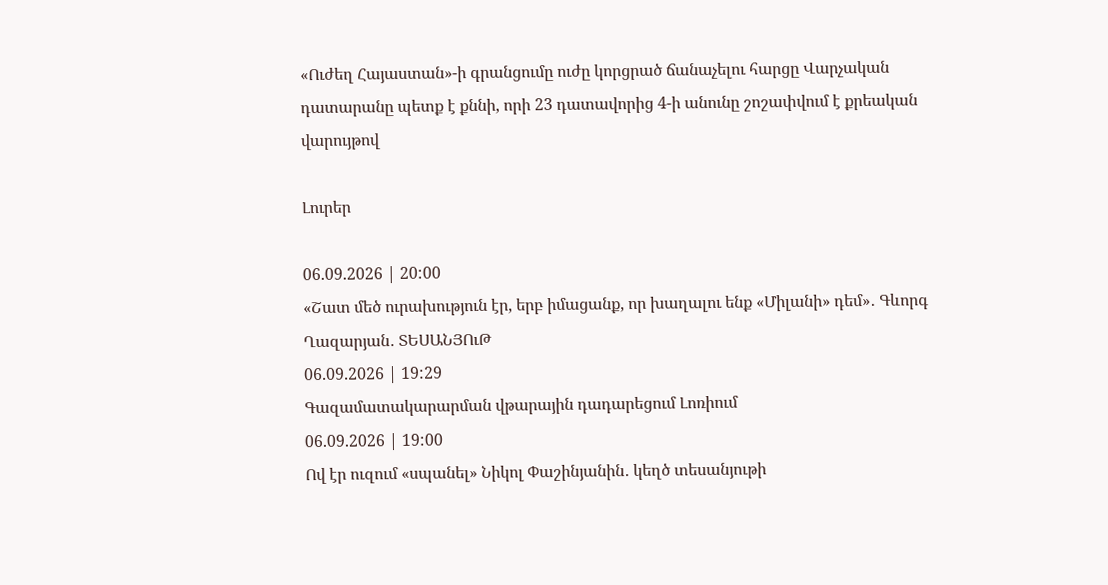«Ուժեղ Հայաստան»-ի գրանցումը ուժը կորցրած ճանաչելու հարցը Վարչական դատարանը պետք է քննի, որի 23 դատավորից 4-ի անունը շոշափվում է քրեական վարույթով

Լուրեր

06.09.2026 | 20:00
«Շատ մեծ ուրախություն էր, երբ իմացանք, որ խաղալու ենք «Միլանի» դեմ»․ Գևորգ Ղազարյան․ ՏԵՍԱՆՅՈւԹ
06.09.2026 | 19:29
Գազամատակարարման վթարային դադարեցում Լոռիում
06.09.2026 | 19:00
Ով էր ուզում «սպանել» Նիկոլ Փաշինյանին․ կեղծ տեսանյութի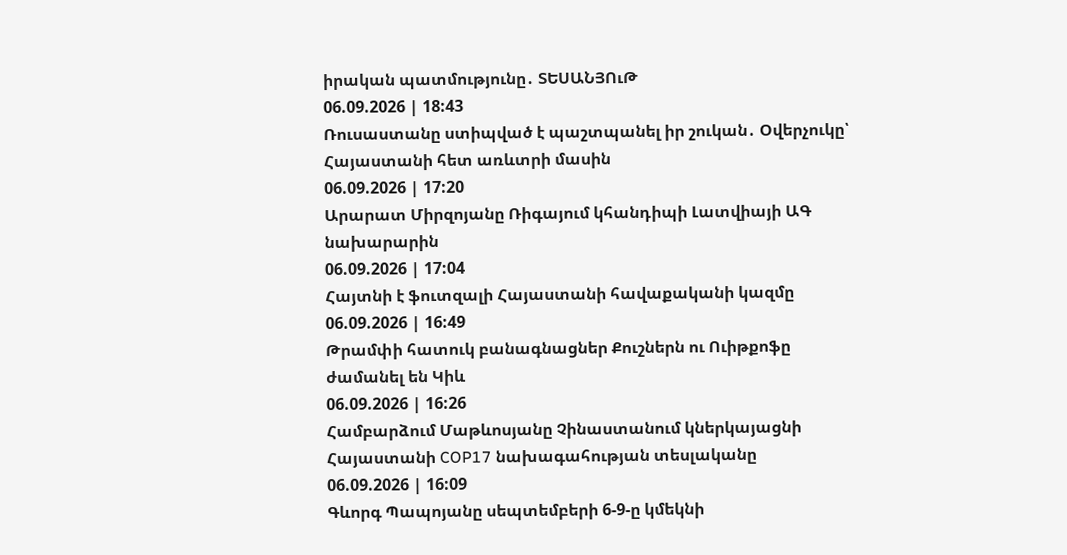իրական պատմությունը․ ՏԵՍԱՆՅՈւԹ
06.09.2026 | 18:43
Ռուսաստանը ստիպված է պաշտպանել իր շուկան․ Օվերչուկը՝ Հայաստանի հետ առևտրի մասին
06.09.2026 | 17:20
Արարատ Միրզոյանը Ռիգայում կհանդիպի Լատվիայի ԱԳ նախարարին
06.09.2026 | 17:04
Հայտնի է ֆուտզալի Հայաստանի հավաքականի կազմը
06.09.2026 | 16:49
Թրամփի հատուկ բանագնացներ Քուշներն ու Ուիթքոֆը ժամանել են Կիև
06.09.2026 | 16:26
Համբարձում Մաթևոսյանը Չինաստանում կներկայացնի Հայաստանի COP17 նախագահության տեսլականը
06.09.2026 | 16:09
Գևորգ Պապոյանը սեպտեմբերի 6-9-ը կմեկնի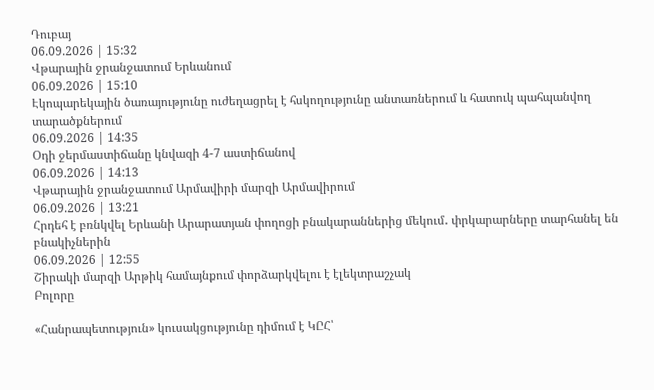Դուբայ
06.09.2026 | 15:32
Վթարային ջրանջատում Երևանում
06.09.2026 | 15:10
Էկոպարեկային ծառայությունը ուժեղացրել է հսկողությունը անտառներում և հատուկ պահպանվող տարածքներում
06.09.2026 | 14:35
Օդի ջերմաստիճանը կնվազի 4-7 աստիճանով
06.09.2026 | 14:13
Վթարային ջրանջատում Արմավիրի մարզի Արմավիրում
06.09.2026 | 13:21
Հրդեհ է բռնկվել Երևանի Արարատյան փողոցի բնակարաններից մեկում․ փրկարարները տարհանել են բնակիչներին
06.09.2026 | 12:55
Շիրակի մարզի Արթիկ համայնքում փորձարկվելու է էլեկտրաշչակ
Բոլորը

«Հանրապետություն» կուսակցությունը դիմում է ԿԸՀ՝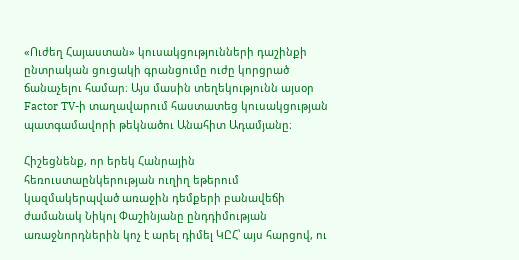«Ուժեղ Հայաստան» կուսակցությունների դաշինքի ընտրական ցուցակի գրանցումը ուժը կորցրած ճանաչելու համար։ Այս մասին տեղեկությունն այսօր Factor TV-ի տաղավարում հաստատեց կուսակցության պատգամավորի թեկնածու Անահիտ Ադամյանը։

Հիշեցնենք, որ երեկ Հանրային հեռուստաընկերության ուղիղ եթերում կազմակերպված առաջին դեմքերի բանավեճի ժամանակ Նիկոլ Փաշինյանը ընդդիմության առաջնորդներին կոչ է արել դիմել ԿԸՀ՝ այս հարցով, ու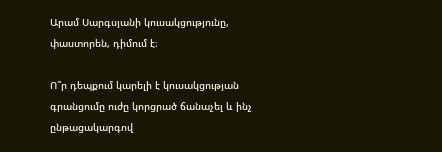Արամ Սարգսյանի կուսակցությունը, փաստորեն, դիմում է։

Ո՞ր դեպքում կարելի է կուսակցության գրանցումը ուժը կորցրած ճանաչել և ինչ ընթացակարգով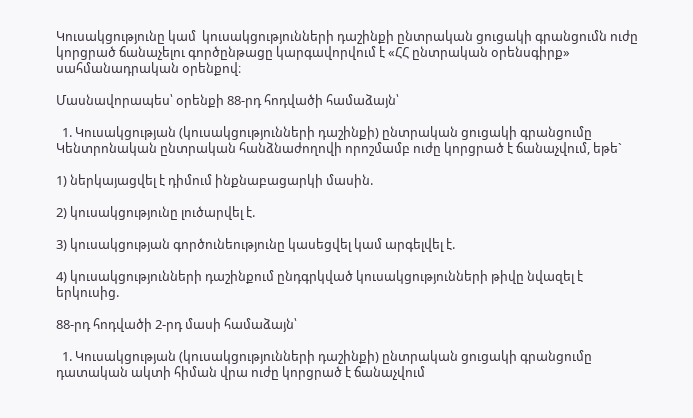Կուսակցությունը կամ  կուսակցությունների դաշինքի ընտրական ցուցակի գրանցումն ուժը կորցրած ճանաչելու գործընթացը կարգավորվում է «ՀՀ ընտրական օրենսգիրք» սահմանադրական օրենքով։

Մասնավորապես՝ օրենքի 88-րդ հոդվածի համաձայն՝

  1. Կուսակցության (կուսակցությունների դաշինքի) ընտրական ցուցակի գրանցումը Կենտրոնական ընտրական հանձնաժողովի որոշմամբ ուժը կորցրած է ճանաչվում, եթե`

1) ներկայացվել է դիմում ինքնաբացարկի մասին.

2) կուսակցությունը լուծարվել է.

3) կուսակցության գործունեությունը կասեցվել կամ արգելվել է.

4) կուսակցությունների դաշինքում ընդգրկված կուսակցությունների թիվը նվազել է երկուսից.

88-րդ հոդվածի 2-րդ մասի համաձայն՝

  1. Կուսակցության (կուսակցությունների դաշինքի) ընտրական ցուցակի գրանցումը դատական ակտի հիման վրա ուժը կորցրած է ճանաչվում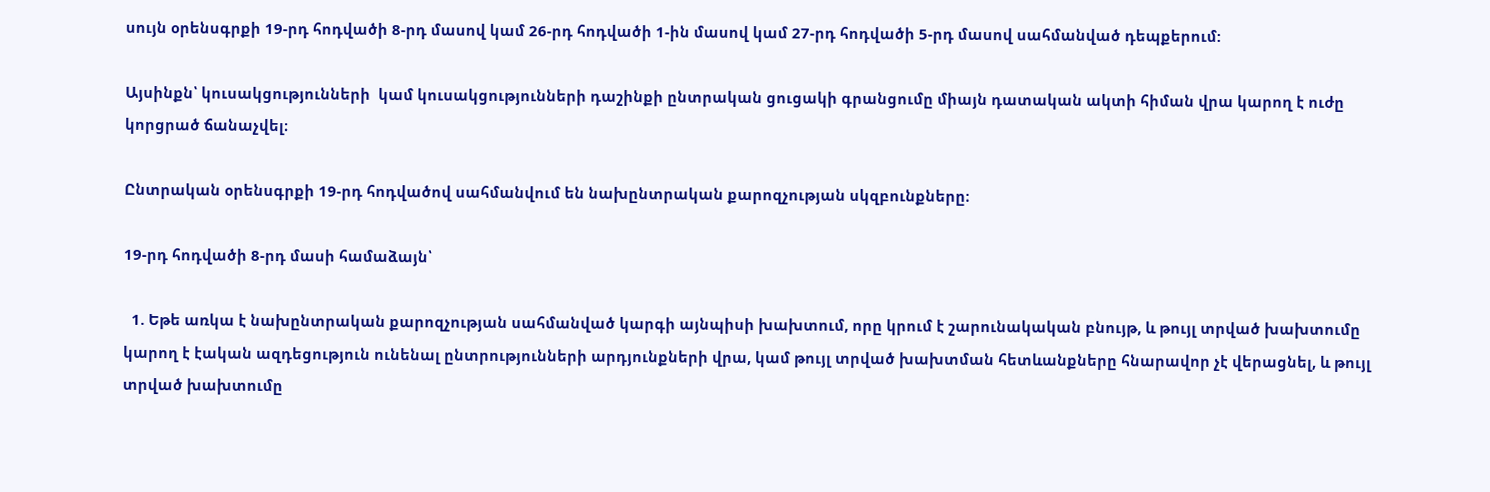սույն օրենսգրքի 19-րդ հոդվածի 8-րդ մասով կամ 26-րդ հոդվածի 1-ին մասով կամ 27-րդ հոդվածի 5-րդ մասով սահմանված դեպքերում:

Այսինքն՝ կուսակցությունների  կամ կուսակցությունների դաշինքի ընտրական ցուցակի գրանցումը միայն դատական ակտի հիման վրա կարող է ուժը կորցրած ճանաչվել։

Ընտրական օրենսգրքի 19-րդ հոդվածով սահմանվում են նախընտրական քարոզչության սկզբունքները։

19-րդ հոդվածի 8-րդ մասի համաձայն՝

  1. Եթե առկա է նախընտրական քարոզչության սահմանված կարգի այնպիսի խախտում, որը կրում է շարունակական բնույթ, և թույլ տրված խախտումը կարող է էական ազդեցություն ունենալ ընտրությունների արդյունքների վրա, կամ թույլ տրված խախտման հետևանքները հնարավոր չէ վերացնել, և թույլ տրված խախտումը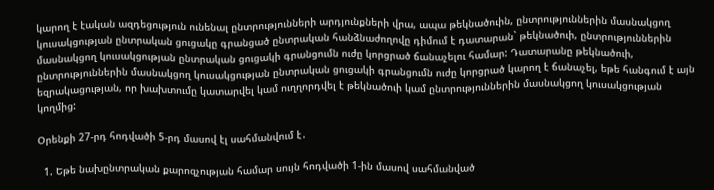կարող է էական ազդեցություն ունենալ ընտրությունների արդյունքների վրա, ապա թեկնածուին, ընտրություններին մասնակցող կուսակցության ընտրական ցուցակը գրանցած ընտրական հանձնաժողովը դիմում է դատարան` թեկնածուի, ընտրություններին մասնակցող կուսակցության ընտրական ցուցակի գրանցումն ուժը կորցրած ճանաչելու համար: Դատարանը թեկնածուի, ընտրություններին մասնակցող կուսակցության ընտրական ցուցակի գրանցումն ուժը կորցրած կարող է ճանաչել, եթե հանգում է այն եզրակացության, որ խախտումը կատարվել կամ ուղղորդվել է թեկնածուի կամ ընտրություններին մասնակցող կուսակցության կողմից:

Օրենքի 27-րդ հոդվածի 5-րդ մասով էլ սահմանվում է․

  1. Եթե նախընտրական քարոզչության համար սույն հոդվածի 1-ին մասով սահմանված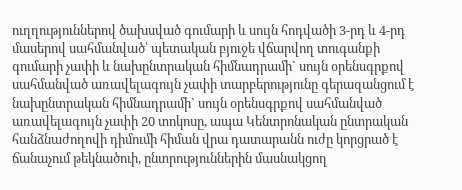ուղղություններով ծախսված գումարի և սույն հոդվածի 3-րդ և 4-րդ մասերով սահմանված՝ պետական բյուջե վճարվող տուգանքի գումարի չափի և նախընտրական հիմնադրամի` սույն օրենսգրքով սահմանված առավելագույն չափի տարբերությունը գերազանցում է նախընտրական հիմնադրամի` սույն օրենսգրքով սահմանված առավելագույն չափի 20 տոկոսը, ապա Կենտրոնական ընտրական հանձնաժողովի դիմումի հիման վրա դատարանն ուժը կորցրած է ճանաչում թեկնածուի, ընտրություններին մասնակցող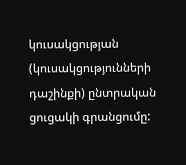կուսակցության (կուսակցությունների դաշինքի) ընտրական ցուցակի գրանցումը: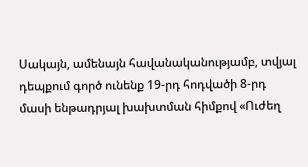Սակայն, ամենայն հավանականությամբ, տվյալ դեպքում գործ ունենք 19-րդ հոդվածի 8-րդ մասի ենթադրյալ խախտման հիմքով «Ուժեղ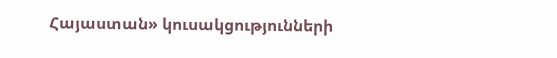Հայաստան» կուսակցությունների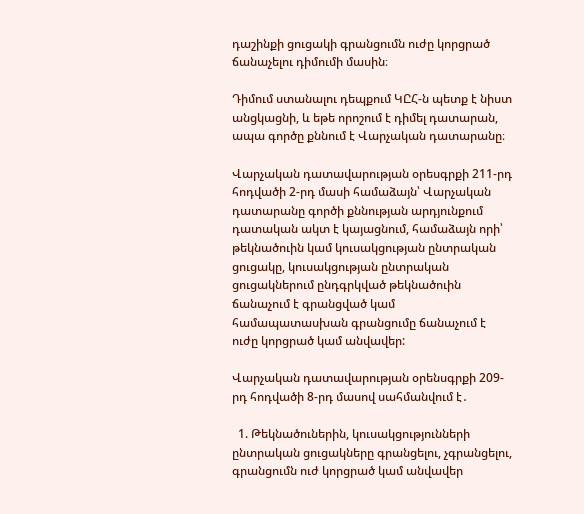դաշինքի ցուցակի գրանցումն ուժը կորցրած ճանաչելու դիմումի մասին։

Դիմում ստանալու դեպքում ԿԸՀ-ն պետք է նիստ անցկացնի, և եթե որոշում է դիմել դատարան, ապա գործը քննում է Վարչական դատարանը։

Վարչական դատավարության օրեսգրքի 211-րդ հոդվածի 2-րդ մասի համաձայն՝ Վարչական դատարանը գործի քննության արդյունքում դատական ակտ է կայացնում, համաձայն որի՝ թեկնածուին կամ կուսակցության ընտրական ցուցակը, կուսակցության ընտրական ցուցակներում ընդգրկված թեկնածուին ճանաչում է գրանցված կամ համապատասխան գրանցումը ճանաչում է ուժը կորցրած կամ անվավեր:

Վարչական դատավարության օրենսգրքի 209-րդ հոդվածի 8-րդ մասով սահմանվում է․

  1. Թեկնածուներին, կուսակցությունների ընտրական ցուցակները գրանցելու, չգրանցելու, գրանցումն ուժ կորցրած կամ անվավեր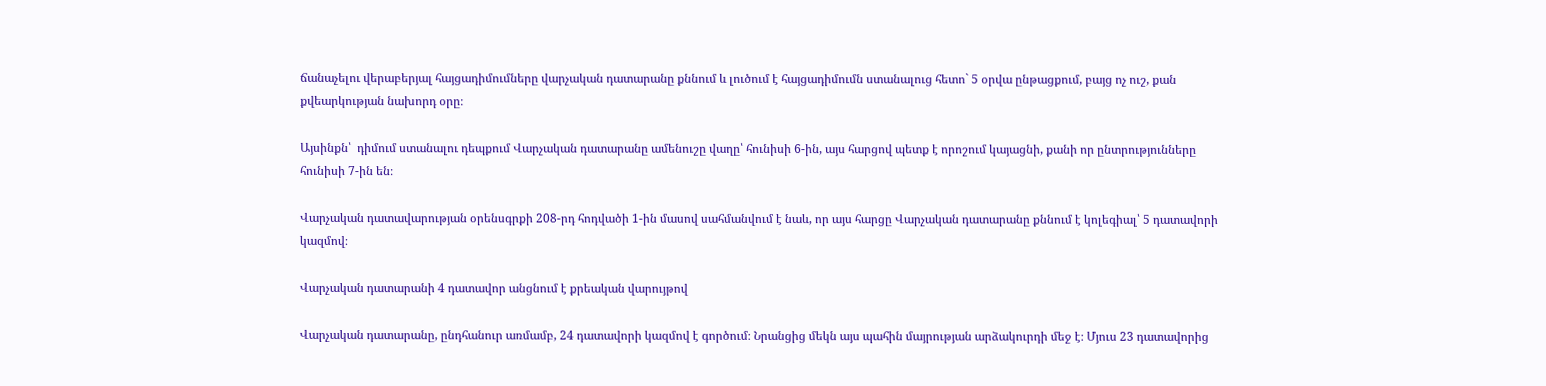ճանաչելու վերաբերյալ հայցադիմումները վարչական դատարանը քննում և լուծում է հայցադիմումն ստանալուց հետո` 5 օրվա ընթացքում, բայց ոչ ուշ, քան քվեարկության նախորդ օրը։

Այսինքն՝  դիմում ստանալու դեպքում Վարչական դատարանը ամենուշը վաղը՝ հունիսի 6-ին, այս հարցով պետք է որոշում կայացնի, քանի որ ընտրությունները հունիսի 7-ին են։

Վարչական դատավարության օրենսգրքի 208-րդ հոդվածի 1-ին մասով սահմանվում է նաև, որ այս հարցը Վարչական դատարանը քննում է կոլեգիալ՝ 5 դատավորի կազմով։

Վարչական դատարանի 4 դատավոր անցնում է քրեական վարույթով

Վարչական դատարանը, ընդհանուր առմամբ, 24 դատավորի կազմով է գործում։ Նրանցից մեկն այս պահին մայրության արձակուրդի մեջ է։ Մյուս 23 դատավորից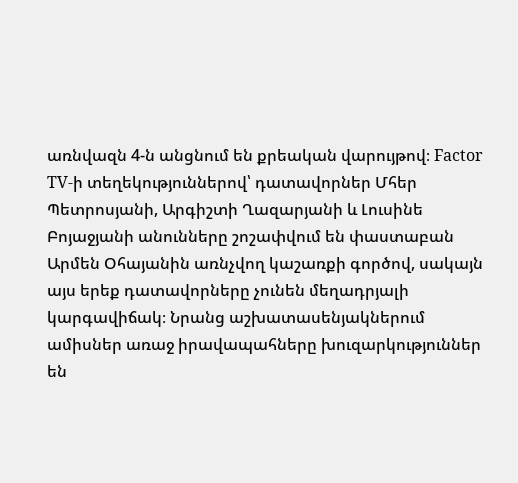առնվազն 4-ն անցնում են քրեական վարույթով։ Factor TV-ի տեղեկություններով՝ դատավորներ Մհեր Պետրոսյանի, Արգիշտի Ղազարյանի և Լուսինե Բոյաջյանի անունները շոշափվում են փաստաբան Արմեն Օհայանին առնչվող կաշառքի գործով, սակայն այս երեք դատավորները չունեն մեղադրյալի կարգավիճակ։ Նրանց աշխատասենյակներում ամիսներ առաջ իրավապահները խուզարկություններ են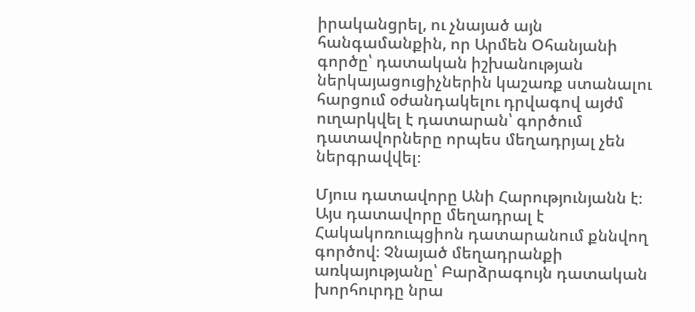իրականցրել, ու չնայած այն հանգամանքին, որ Արմեն Օհանյանի գործը՝ դատական իշխանության ներկայացուցիչներին կաշառք ստանալու հարցում օժանդակելու դրվագով այժմ ուղարկվել է դատարան՝ գործում դատավորները որպես մեղադրյալ չեն ներգրավվել։

Մյուս դատավորը Անի Հարությունյանն է։ Այս դատավորը մեղադրալ է Հակակոռուպցիոն դատարանում քննվող գործով։ Չնայած մեղադրանքի առկայությանը՝ Բարձրագույն դատական խորհուրդը նրա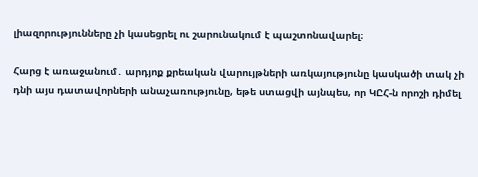լիազորությունները չի կասեցրել ու շարունակում է պաշտոնավարել։

Հարց է առաջանում․ արդյոք քրեական վարույթների առկայությունը կասկածի տակ չի դնի այս դատավորների անաչառությունը, եթե ստացվի այնպես, որ ԿԸՀ-ն որոշի դիմել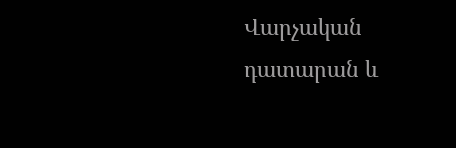Վարչական դատարան և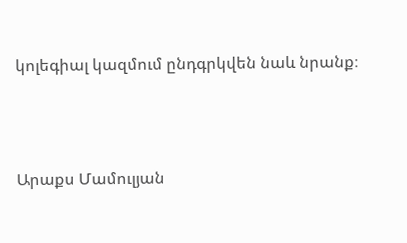կոլեգիալ կազմում ընդգրկվեն նաև նրանք։



Արաքս Մամուլյան